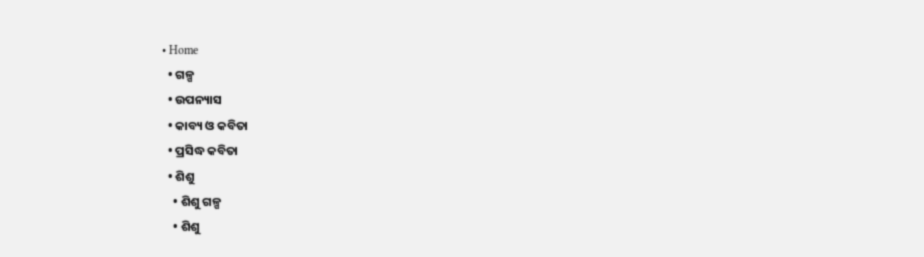• Home
  • ଗଳ୍ପ
  • ଉପନ୍ୟାସ
  • କାବ୍ୟ ଓ କବିତା
  • ପ୍ରସିଦ୍ଧ କବିତା
  • ଶିଶୁ
    • ଶିଶୁ ଗଳ୍ପ
    • ଶିଶୁ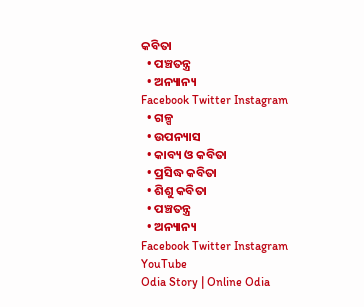କବିତା
  • ପଞ୍ଚତନ୍ତ୍ର
  • ଅନ୍ୟାନ୍ୟ
Facebook Twitter Instagram
  • ଗଳ୍ପ
  • ଉପନ୍ୟାସ
  • କାବ୍ୟ ଓ କବିତା
  • ପ୍ରସିଦ୍ଧ କବିତା
  • ଶିଶୁ କବିତା
  • ପଞ୍ଚତନ୍ତ୍ର
  • ଅନ୍ୟାନ୍ୟ
Facebook Twitter Instagram YouTube
Odia Story | Online Odia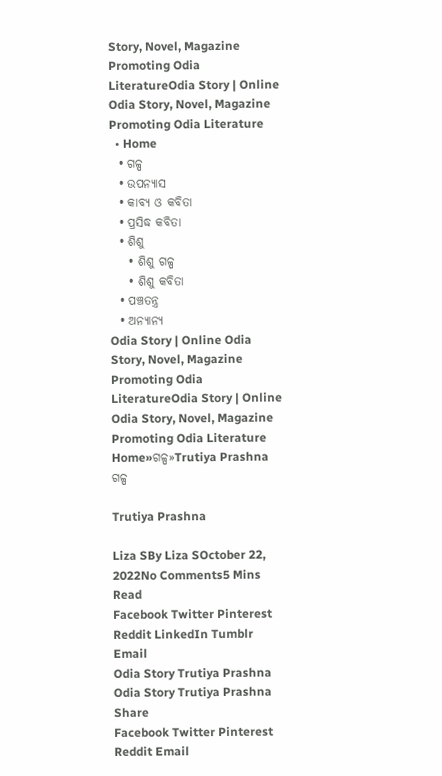Story, Novel, Magazine Promoting Odia LiteratureOdia Story | Online Odia Story, Novel, Magazine Promoting Odia Literature
  • Home
  • ଗଳ୍ପ
  • ଉପନ୍ୟାସ
  • କାବ୍ୟ ଓ କବିତା
  • ପ୍ରସିଦ୍ଧ କବିତା
  • ଶିଶୁ
    • ଶିଶୁ ଗଳ୍ପ
    • ଶିଶୁ କବିତା
  • ପଞ୍ଚତନ୍ତ୍ର
  • ଅନ୍ୟାନ୍ୟ
Odia Story | Online Odia Story, Novel, Magazine Promoting Odia LiteratureOdia Story | Online Odia Story, Novel, Magazine Promoting Odia Literature
Home»ଗଳ୍ପ»Trutiya Prashna
ଗଳ୍ପ

Trutiya Prashna

Liza SBy Liza SOctober 22, 2022No Comments5 Mins Read
Facebook Twitter Pinterest Reddit LinkedIn Tumblr Email
Odia Story Trutiya Prashna
Odia Story Trutiya Prashna
Share
Facebook Twitter Pinterest Reddit Email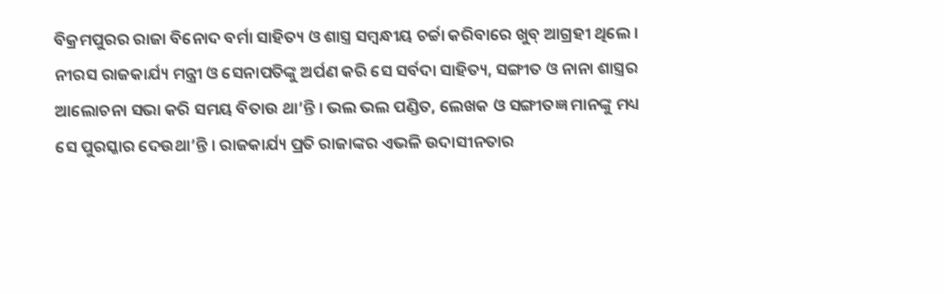ବିକ୍ରମପୁରର ରାଜା ବିନୋଦ ବର୍ମା ସାହିତ୍ୟ ଓ ଶାସ୍ତ୍ର ସମ୍ବନ୍ଧୀୟ ଚର୍ଚ୍ଚା କରିବାରେ ଖୁବ୍ ଆଗ୍ରହୀ ଥିଲେ । ନୀରସ ରାଜକାର୍ଯ୍ୟ ମନ୍ତ୍ରୀ ଓ ସେନାପତିଙ୍କୁ ଅର୍ପଣ କରି ସେ ସର୍ବଦା ସାହିତ୍ୟ, ସଙ୍ଗୀତ ଓ ନାନା ଶାସ୍ତ୍ରର ଆଲୋଚନା ସଭା କରି ସମୟ ବିତାଉ ଥା’ନ୍ତି । ଭଲ ଭଲ ପଣ୍ଡିତ, ଲେଖକ ଓ ସଙ୍ଗୀତଜ୍ଞ ମାନଙ୍କୁ ମଧ୍ୟ ସେ ପୁରସ୍କାର ଦେଉଥା’ନ୍ତି । ରାଜକାର୍ଯ୍ୟ ପ୍ରତି ରାଜାଙ୍କର ଏଭଳି ଉଦାସୀନତାର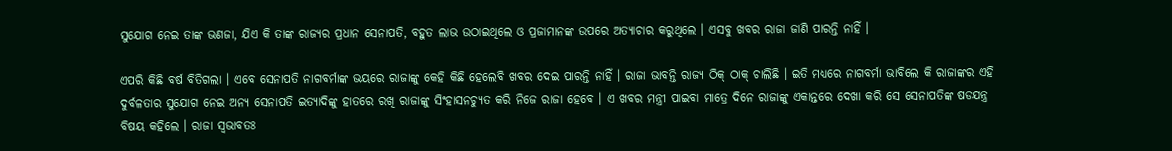ସୁଯୋଗ ନେଇ ତାଙ୍କ ଭଣଜା, ଯିଏ କି ତାଙ୍କ ରାଜ୍ୟର ପ୍ରଧାନ ସେନାପତି, ବହୁତ ଲାଭ ଉଠାଇଥିଲେ ଓ ପ୍ରଜାମାନଙ୍କ ଉପରେ ଅତ୍ୟାଚାର କରୁଥିଲେ । ଏସବୁ ଖବର ରାଜା ଜାଣି ପାରନ୍ତି ନାହିଁ ।

ଏପରି କିଛି ବର୍ଷ ବିତିଗଲା । ଏବେ ସେନାପତି ନାଗବର୍ମାଙ୍କ ଭୟରେ ରାଜାଙ୍କୁ କେହି କିଛି ହେଲେବି ଖବର ଦେଇ ପାରନ୍ତି ନାହିଁ । ରାଜା ଭାବନ୍ତି ରାଜ୍ୟ ଠିକ୍ ଠାକ୍ ଚାଲିଛି । ଇତି ମଧ୍ୟରେ ନାଗବର୍ମା ଭାବିଲେ କି ରାଜାଙ୍କର ଏହି ଦୁର୍ବଳତାର ସୁଯୋଗ ନେଇ ଅନ୍ୟ ସେନାପତି ଇତ୍ୟାଦିଙ୍କୁ ହାତରେ ରଖି ରାଜାଙ୍କୁ ସିଂହାସନଚ୍ୟୁତ କରି ନିଜେ ରାଜା ହେବେ । ଏ ଖବର ମନ୍ତ୍ରୀ ପାଇବା ମାତ୍ରେ ଦିନେ ରାଜାଙ୍କୁ ଏକାନ୍ତରେ ଦେଖା କରି ସେ ସେନାପତିଙ୍କ ଷଡଯନ୍ତ୍ର ବିଷୟ କହିଲେ । ରାଜା ସ୍ୱଭାବତଃ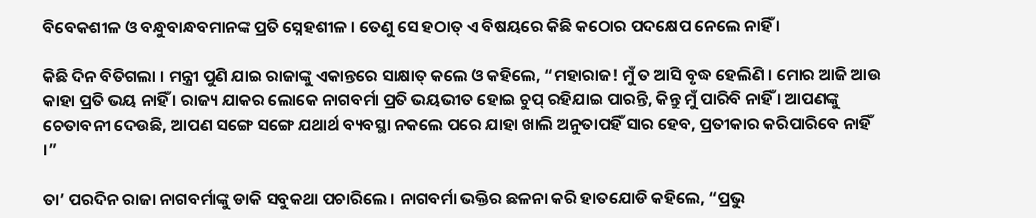ବିବେକଶୀଳ ଓ ବନ୍ଧୁବାନ୍ଧବମାନଙ୍କ ପ୍ରତି ସ୍ନେହଶୀଳ । ତେଣୁ ସେ ହଠାତ୍ ଏ ବିଷୟରେ କିଛି କଠୋର ପଦକ୍ଷେପ ନେଲେ ନାହିଁ ।

କିଛି ଦିନ ବିତିଗଲା । ମନ୍ତ୍ରୀ ପୁଣି ଯାଇ ରାଜାଙ୍କୁ ଏକାନ୍ତରେ ସାକ୍ଷାତ୍ କଲେ ଓ କହିଲେ, “ମହାରାଜ! ମୁଁ ତ ଆସି ବୃଦ୍ଧ ହେଲିଣି । ମୋର ଆଜି ଆଉ କାହା ପ୍ରତି ଭୟ ନାହିଁ । ରାଜ୍ୟ ଯାକର ଲୋକେ ନାଗବର୍ମା ପ୍ରତି ଭୟଭୀତ ହୋଇ ଚୁପ୍ ରହିଯାଇ ପାରନ୍ତି, କିନ୍ତୁ ମୁଁ ପାରିବି ନାହିଁ । ଆପଣଙ୍କୁ ଚେତାବନୀ ଦେଉଛି, ଆପଣ ସଙ୍ଗେ ସଙ୍ଗେ ଯଥାର୍ଥ ବ୍ୟବସ୍ଥା ନକଲେ ପରେ ଯାହା ଖାଲି ଅନୁତାପହିଁ ସାର ହେବ, ପ୍ରତୀକାର କରିପାରିବେ ନାହିଁ ।”

ତା’ ପରଦିନ ରାଜା ନାଗବର୍ମାଙ୍କୁ ଡାକି ସବୁକଥା ପଚାରିଲେ । ନାଗବର୍ମା ଭକ୍ତିର ଛଳନା କରି ହାତଯୋଡି କହିଲେ, “ପ୍ରଭୁ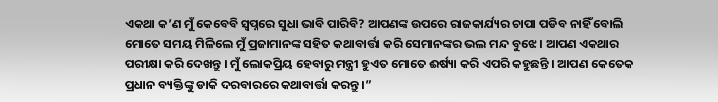ଏକଥା କ’ଣ ମୁଁ କେବେବି ସ୍ୱପ୍ନରେ ସୁଧା ଭାବି ପାରିବି? ଆପଣଙ୍କ ଉପରେ ରାଜକାର୍ଯ୍ୟର ଚାପା ପଡିବ ନାହିଁ ବୋଲି ମୋତେ ସମୟ ମିଳିଲେ ମୁଁ ପ୍ରଜାମାନଙ୍କ ସହିତ କଥାବାର୍ତ୍ତା କରି ସେମାନଙ୍କର ଭଲ ମନ୍ଦ ବୁଝେ । ଆପଣ ଏକଥାର ପରୀକ୍ଷା କରି ଦେଖନ୍ତୁ । ମୁଁ ଲୋକପ୍ରିୟ ହେବାରୁ ମନ୍ତ୍ରୀ ହୁଏତ ମୋତେ ଈର୍ଷ୍ୟା କରି ଏପରି କହୁଛନ୍ତି । ଆପଣ କେତେକ ପ୍ରଧାନ ବ୍ୟକ୍ତିଙ୍କୁ ଡାକି ଦରବାରରେ କଥାବାର୍ତ୍ତା କରନ୍ତୁ ।”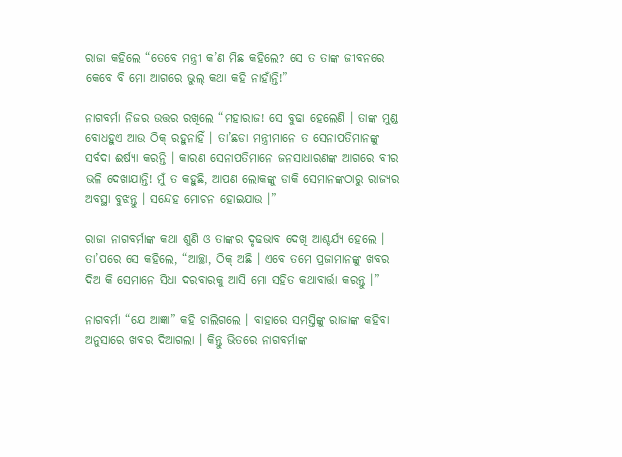ରାଜା କହିଲେ “ତେବେ ମନ୍ତ୍ରୀ କ’ଣ ମିଛ କହିଲେ? ସେ ତ ତାଙ୍କ ଜୀବନରେ କେବେ ବି ମୋ ଆଗରେ ଭୁଲ୍ କଥା କହି ନାହାଁନ୍ତି!”

ନାଗବର୍ମା ନିଜର ଉତ୍ତର ରଖିଲେ “ମହାରାଜ! ସେ ବୁଢା ହେଲେଣି । ତାଙ୍କ ମୁଣ୍ଡ ବୋଧହୁଏ ଆଉ ଠିକ୍ ରହୁନାହିଁ । ତା’ଛଡା ମନ୍ତ୍ରୀମାନେ ତ ସେନାପତିମାନଙ୍କୁ ସର୍ବଦା ଈର୍ଷ୍ୟା କରନ୍ତି । କାରଣ ସେନାପତିମାନେ ଜନସାଧାରଣଙ୍କ ଆଗରେ ବୀର ଭଳି ଦେଖାଯାନ୍ତି! ମୁଁ ତ କହୁଛି, ଆପଣ ଲୋକଙ୍କୁ ଡାକି ସେମାନଙ୍କଠାରୁ ରାଜ୍ୟର ଅବସ୍ଥା ବୁଝନ୍ତୁ । ସନ୍ଦେହ ମୋଚନ ହୋଇଯାଉ ।”

ରାଜା ନାଗବର୍ମାଙ୍କ କଥା ଶୁଣି ଓ ତାଙ୍କର ଦୃଢଭାବ ଦେଖି ଆଶ୍ଚର୍ଯ୍ୟ ହେଲେ । ତା’ପରେ ସେ କହିଲେ, “ଆଚ୍ଛା, ଠିକ୍ ଅଛି । ଏବେ ତମେ ପ୍ରଜାମାନଙ୍କୁ ଖବର ଦିଅ କି ସେମାନେ ସିଧା ଦରବାରକୁ ଆସି ମୋ ସହିତ କଥାବାର୍ତ୍ତା କରନ୍ତୁ ।”

ନାଗବର୍ମା “ଯେ ଆଜ୍ଞା” କହି ଚାଲିଗଲେ । ବାହାରେ ସମସ୍ତିଙ୍କୁ ରାଜାଙ୍କ କହିବା ଅନୁସାରେ ଖବର ଦିଆଗଲା । କିନ୍ତୁ ଭିତରେ ନାଗବର୍ମାଙ୍କ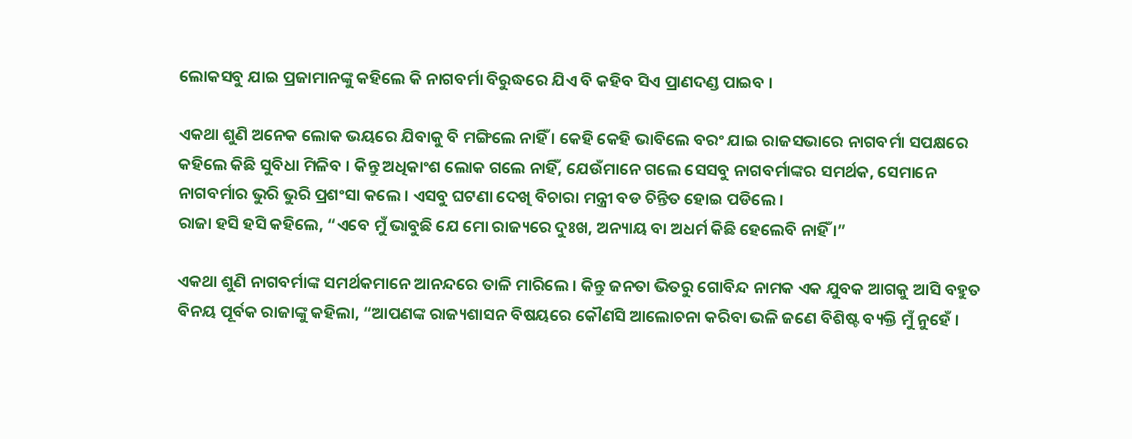ଲୋକସବୁ ଯାଇ ପ୍ରଜାମାନଙ୍କୁ କହିଲେ କି ନାଗବର୍ମା ବିରୁଦ୍ଧରେ ଯିଏ ବି କହିବ ସିଏ ପ୍ରାଣଦଣ୍ଡ ପାଇବ ।

ଏକଥା ଶୁଣି ଅନେକ ଲୋକ ଭୟରେ ଯିବାକୁ ବି ମଙ୍ଗିଲେ ନାହିଁ । କେହି କେହି ଭାବିଲେ ବରଂ ଯାଇ ରାଜସଭାରେ ନାଗବର୍ମା ସପକ୍ଷରେ କହିଲେ କିଛି ସୁବିଧା ମିଳିବ । କିନ୍ତୁ ଅଧିକାଂଶ ଲୋକ ଗଲେ ନାହିଁ, ଯେଉଁମାନେ ଗଲେ ସେସବୁ ନାଗବର୍ମାଙ୍କର ସମର୍ଥକ, ସେମାନେ ନାଗବର୍ମାର ଭୁରି ଭୁରି ପ୍ରଶଂସା କଲେ । ଏସବୁ ଘଟଣା ଦେଖି ବିଚାରା ମନ୍ତ୍ରୀ ବଡ ଚିନ୍ତିତ ହୋଇ ପଡିଲେ ।
ରାଜା ହସି ହସି କହିଲେ, “ଏବେ ମୁଁ ଭାବୁଛି ଯେ ମୋ ରାଜ୍ୟରେ ଦୁଃଖ, ଅନ୍ୟାୟ ବା ଅଧର୍ମ କିଛି ହେଲେବି ନାହିଁ ।”

ଏକଥା ଶୁଣି ନାଗବର୍ମାଙ୍କ ସମର୍ଥକମାନେ ଆନନ୍ଦରେ ତାଳି ମାରିଲେ । କିନ୍ତୁ ଜନତା ଭିତରୁ ଗୋବିନ୍ଦ ନାମକ ଏକ ଯୁବକ ଆଗକୁ ଆସି ବହୁତ ବିନୟ ପୂର୍ବକ ରାଜାଙ୍କୁ କହିଲା, “ଆପଣଙ୍କ ରାଜ୍ୟଶାସନ ବିଷୟରେ କୌଣସି ଆଲୋଚନା କରିବା ଭଳି ଜଣେ ବିଶିଷ୍ଟ ବ୍ୟକ୍ତି ମୁଁ ନୁହେଁ ।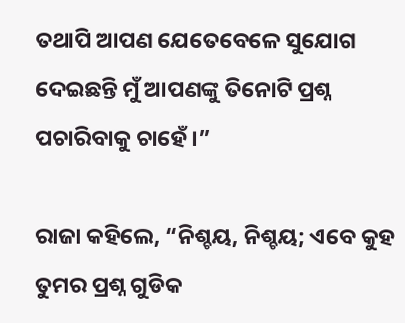ତଥାପି ଆପଣ ଯେତେବେଳେ ସୁଯୋଗ ଦେଇଛନ୍ତି ମୁଁ ଆପଣଙ୍କୁ ତିନୋଟି ପ୍ରଶ୍ନ ପଚାରିବାକୁ ଚାହେଁ ।”

ରାଜା କହିଲେ, “ନିଶ୍ଚୟ, ନିଶ୍ଚୟ; ଏବେ କୁହ ତୁମର ପ୍ରଶ୍ନ ଗୁଡିକ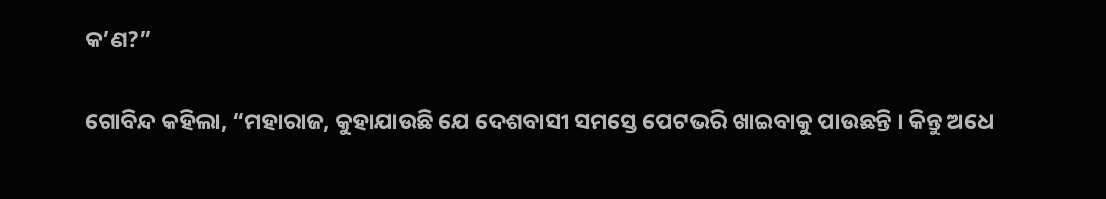କ’ଣ?”

ଗୋବିନ୍ଦ କହିଲା, “ମହାରାଜ, କୁହାଯାଉଛି ଯେ ଦେଶବାସୀ ସମସ୍ତେ ପେଟଭରି ଖାଇବାକୁ ପାଉଛନ୍ତି । କିନ୍ତୁ ଅଧେ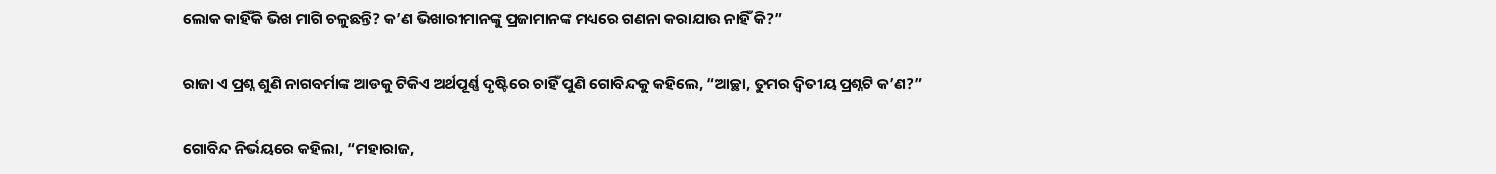ଲୋକ କାହିଁକି ଭିଖ ମାଗି ଚଳୁଛନ୍ତି? କ’ଣ ଭିଖାରୀମାନଙ୍କୁ ପ୍ରଜାମାନଙ୍କ ମଧ୍ୟରେ ଗଣନା କରାଯାଉ ନାହିଁ କି?”

ରାଜା ଏ ପ୍ରଶ୍ନ ଶୁଣି ନାଗବର୍ମାଙ୍କ ଆଡକୁ ଟିକିଏ ଅର୍ଥପୂର୍ଣ୍ଣ ଦୃଷ୍ଟିରେ ଚାହିଁ ପୁଣି ଗୋବିନ୍ଦକୁ କହିଲେ, “ଆଚ୍ଛା, ତୁମର ଦ୍ୱିତୀୟ ପ୍ରଶ୍ନଟି କ’ଣ?”

ଗୋବିନ୍ଦ ନିର୍ଭୟରେ କହିଲା, “ମହାରାଜ,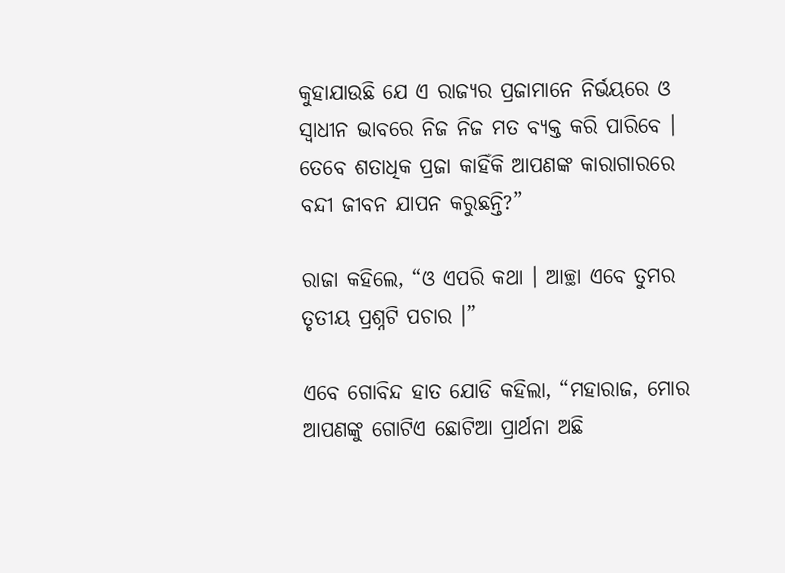କୁହାଯାଉଛି ଯେ ଏ ରାଜ୍ୟର ପ୍ରଜାମାନେ ନିର୍ଭୟରେ ଓ ସ୍ୱାଧୀନ ଭାବରେ ନିଜ ନିଜ ମତ ବ୍ୟକ୍ତ କରି ପାରିବେ । ତେବେ ଶତାଧିକ ପ୍ରଜା କାହିଁକି ଆପଣଙ୍କ କାରାଗାରରେ ବନ୍ଦୀ ଜୀବନ ଯାପନ କରୁଛନ୍ତି?”

ରାଜା କହିଲେ, “ଓ ଏପରି କଥା । ଆଚ୍ଛା ଏବେ ତୁମର ତୃତୀୟ ପ୍ରଶ୍ନଟି ପଚାର ।”

ଏବେ ଗୋବିନ୍ଦ ହାତ ଯୋଡି କହିଲା, “ମହାରାଜ, ମୋର ଆପଣଙ୍କୁ ଗୋଟିଏ ଛୋଟିଆ ପ୍ରାର୍ଥନା ଅଛି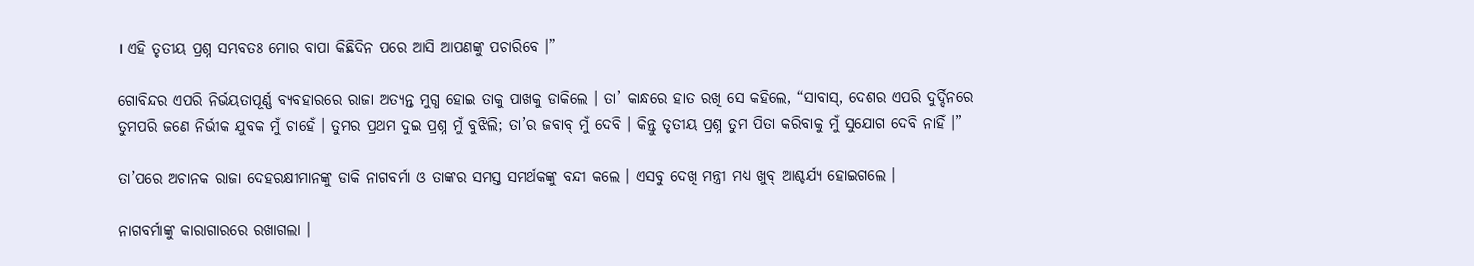। ଏହି ତୃତୀୟ ପ୍ରଶ୍ନ ସମ୍ଭବତଃ ମୋର ବାପା କିଛିଦିନ ପରେ ଆସି ଆପଣଙ୍କୁ ପଚାରିବେ ।”

ଗୋବିନ୍ଦର ଏପରି ନିର୍ଭୟତାପୂର୍ଣ୍ଣ ବ୍ୟବହାରରେ ରାଜା ଅତ୍ୟନ୍ତ ମୁଗ୍ଧ ହୋଇ ତାକୁ ପାଖକୁ ଡାକିଲେ । ତା’ କାନ୍ଧରେ ହାତ ରଖି ସେ କହିଲେ, “ସାବାସ୍, ଦେଶର ଏପରି ଦୁର୍ଦ୍ଦିନରେ ତୁମପରି ଜଣେ ନିର୍ଭୀକ ଯୁବକ ମୁଁ ଚାହେଁ । ତୁମର ପ୍ରଥମ ଦୁଇ ପ୍ରଶ୍ନ ମୁଁ ବୁଝିଲି; ତା’ର ଜବାବ୍ ମୁଁ ଦେବି । କିନ୍ତୁ ତୃତୀୟ ପ୍ରଶ୍ନ ତୁମ ପିତା କରିବାକୁ ମୁଁ ସୁଯୋଗ ଦେବି ନାହିଁ ।”

ତା’ପରେ ଅଚାନକ ରାଜା ଦେହରକ୍ଷୀମାନଙ୍କୁ ଡାକି ନାଗବର୍ମା ଓ ତାଙ୍କର ସମସ୍ତ ସମର୍ଥକଙ୍କୁ ବନ୍ଦୀ କଲେ । ଏସବୁ ଦେଖି ମନ୍ତ୍ରୀ ମଧ୍ୟ ଖୁବ୍ ଆଶ୍ଚର୍ଯ୍ୟ ହୋଇଗଲେ ।

ନାଗବର୍ମାଙ୍କୁ କାରାଗାରରେ ରଖାଗଲା ।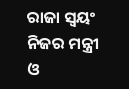ରାଜା ସ୍ୱୟଂ ନିଜର ମନ୍ତ୍ରୀ ଓ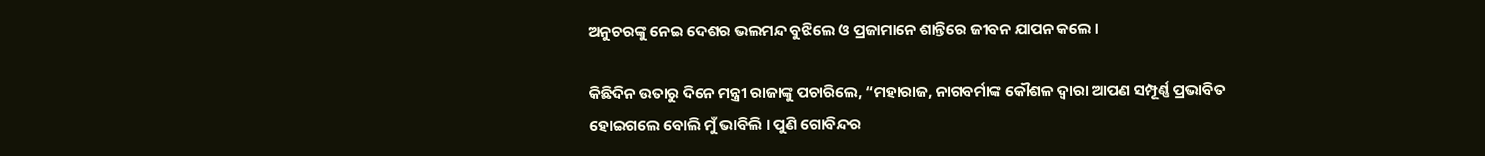ଅନୁଚରଙ୍କୁ ନେଇ ଦେଶର ଭଲମନ୍ଦ ବୁଝିଲେ ଓ ପ୍ରଜାମାନେ ଶାନ୍ତିରେ ଜୀବନ ଯାପନ କଲେ ।

କିଛିଦିନ ଉତାରୁ ଦିନେ ମନ୍ତ୍ରୀ ରାଜାଙ୍କୁ ପଚାରିଲେ, “ମହାରାଜ, ନାଗବର୍ମାଙ୍କ କୌଶଳ ଦ୍ୱାରା ଆପଣ ସମ୍ପୂର୍ଣ୍ଣ ପ୍ରଭାବିତ ହୋଇଗଲେ ବୋଲି ମୁଁ ଭାବିଲି । ପୁଣି ଗୋବିନ୍ଦର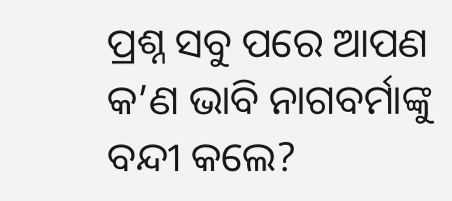ପ୍ରଶ୍ନ ସବୁ ପରେ ଆପଣ କ’ଣ ଭାବି ନାଗବର୍ମାଙ୍କୁ ବନ୍ଦୀ କଲେ?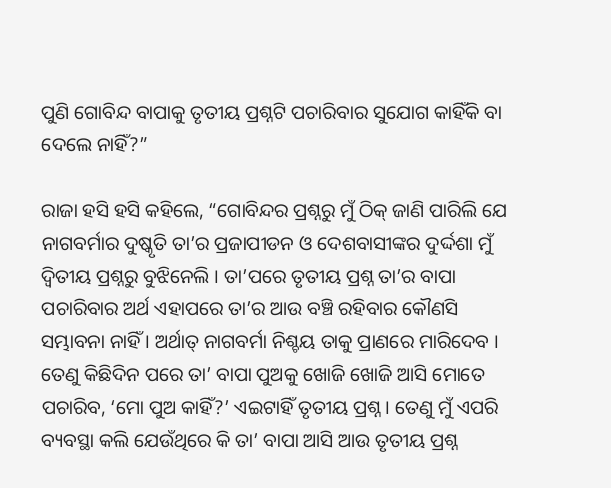ପୁଣି ଗୋବିନ୍ଦ ବାପାକୁ ତୃତୀୟ ପ୍ରଶ୍ନଟି ପଚାରିବାର ସୁଯୋଗ କାହିଁକି ବା ଦେଲେ ନାହିଁ?”

ରାଜା ହସି ହସି କହିଲେ, “ଗୋବିନ୍ଦର ପ୍ରଶ୍ନରୁ ମୁଁ ଠିକ୍ ଜାଣି ପାରିଲି ଯେ ନାଗବର୍ମାର ଦୁଷ୍କୃତି ତା’ର ପ୍ରଜାପୀଡନ ଓ ଦେଶବାସୀଙ୍କର ଦୁର୍ଦ୍ଦଶା ମୁଁ ଦ୍ୱିତୀୟ ପ୍ରଶ୍ନରୁ ବୁଝିନେଲି । ତା’ପରେ ତୃତୀୟ ପ୍ରଶ୍ନ ତା’ର ବାପା ପଚାରିବାର ଅର୍ଥ ଏହାପରେ ତା’ର ଆଉ ବଞ୍ଚି ରହିବାର କୌଣସି ସମ୍ଭାବନା ନାହିଁ । ଅର୍ଥାତ୍ ନାଗବର୍ମା ନିଶ୍ଚୟ ତାକୁ ପ୍ରାଣରେ ମାରିଦେବ । ତେଣୁ କିଛିଦିନ ପରେ ତା’ ବାପା ପୁଅକୁ ଖୋଜି ଖୋଜି ଆସି ମୋତେ ପଚାରିବ, ‘ମୋ ପୁଅ କାହିଁ?’ ଏଇଟାହିଁ ତୃତୀୟ ପ୍ରଶ୍ନ । ତେଣୁ ମୁଁ ଏପରି ବ୍ୟବସ୍ଥା କଲି ଯେଉଁଥିରେ କି ତା’ ବାପା ଆସି ଆଉ ତୃତୀୟ ପ୍ରଶ୍ନ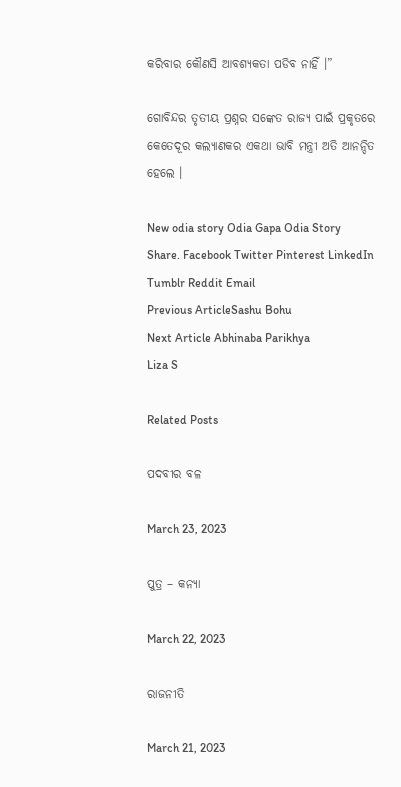କରିବାର କୌଣସି ଆବଶ୍ୟକତା ପଡିବ ନାହିଁ ।”

ଗୋବିନ୍ଦର ତୃତୀୟ ପ୍ରଶ୍ନର ସଙ୍କେତ ରାଜ୍ୟ ପାଇଁ ପ୍ରକୃତରେ କେତେଦୂର କଲ୍ୟାଣକର ଏକଥା ଭାବି ମନ୍ତ୍ରୀ ଅତି ଆନନ୍ଦିତ ହେଲେ ।

New odia story Odia Gapa Odia Story
Share. Facebook Twitter Pinterest LinkedIn Tumblr Reddit Email
Previous ArticleSashu Bohu
Next Article Abhinaba Parikhya
Liza S

Related Posts

ପଦବୀର ବଳ

March 23, 2023

ପୁତ୍ର – କନ୍ୟା

March 22, 2023

ରାଜନୀତି

March 21, 2023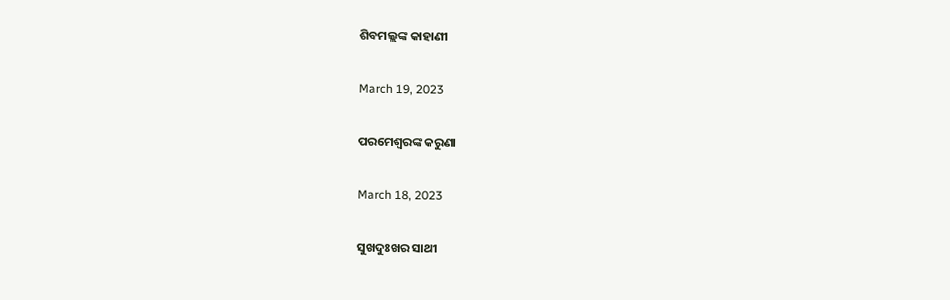ଶିବମଲ୍ଲଙ୍କ କାହାଣୀ

March 19, 2023

ପରମେଶ୍ୱରଙ୍କ କରୁଣା

March 18, 2023

ସୁଖଦୁଃଖର ସାଥୀ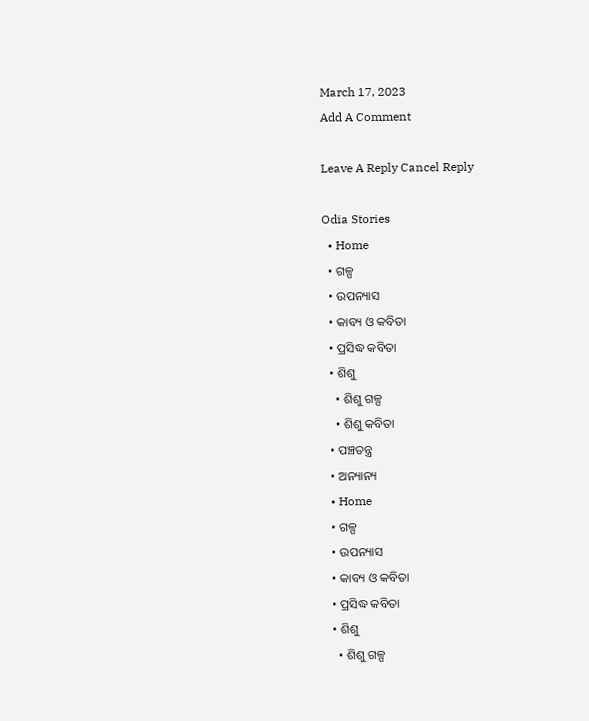March 17, 2023
Add A Comment

Leave A Reply Cancel Reply

Odia Stories
  • Home
  • ଗଳ୍ପ
  • ଉପନ୍ୟାସ
  • କାବ୍ୟ ଓ କବିତା
  • ପ୍ରସିଦ୍ଧ କବିତା
  • ଶିଶୁ
    • ଶିଶୁ ଗଳ୍ପ
    • ଶିଶୁ କବିତା
  • ପଞ୍ଚତନ୍ତ୍ର
  • ଅନ୍ୟାନ୍ୟ
  • Home
  • ଗଳ୍ପ
  • ଉପନ୍ୟାସ
  • କାବ୍ୟ ଓ କବିତା
  • ପ୍ରସିଦ୍ଧ କବିତା
  • ଶିଶୁ
    • ଶିଶୁ ଗଳ୍ପ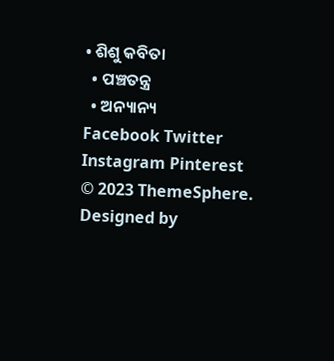• ଶିଶୁ କବିତା
  • ପଞ୍ଚତନ୍ତ୍ର
  • ଅନ୍ୟାନ୍ୟ
Facebook Twitter Instagram Pinterest
© 2023 ThemeSphere. Designed by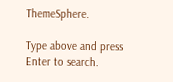ThemeSphere.

Type above and press Enter to search.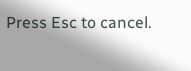Press Esc to cancel.